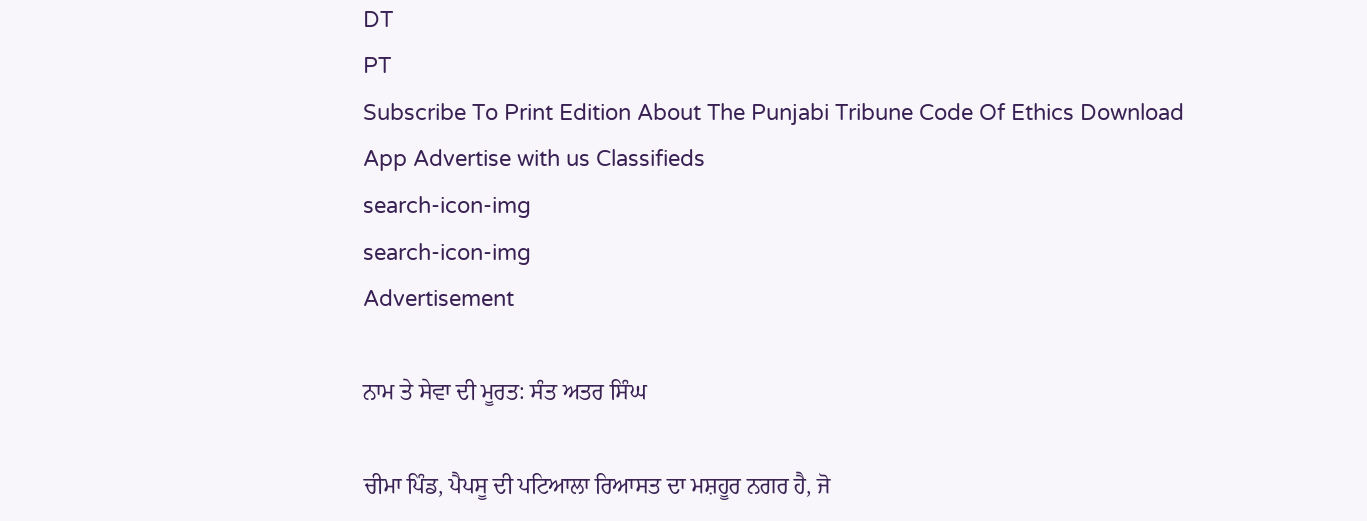DT
PT
Subscribe To Print Edition About The Punjabi Tribune Code Of Ethics Download App Advertise with us Classifieds
search-icon-img
search-icon-img
Advertisement

ਨਾਮ ਤੇ ਸੇਵਾ ਦੀ ਮੂਰਤ: ਸੰਤ ਅਤਰ ਸਿੰਘ

ਚੀਮਾ ਪਿੰਡ, ਪੈਪਸੂ ਦੀ ਪਟਿਆਲਾ ਰਿਆਸਤ ਦਾ ਮਸ਼ਹੂਰ ਨਗਰ ਹੈ, ਜੋ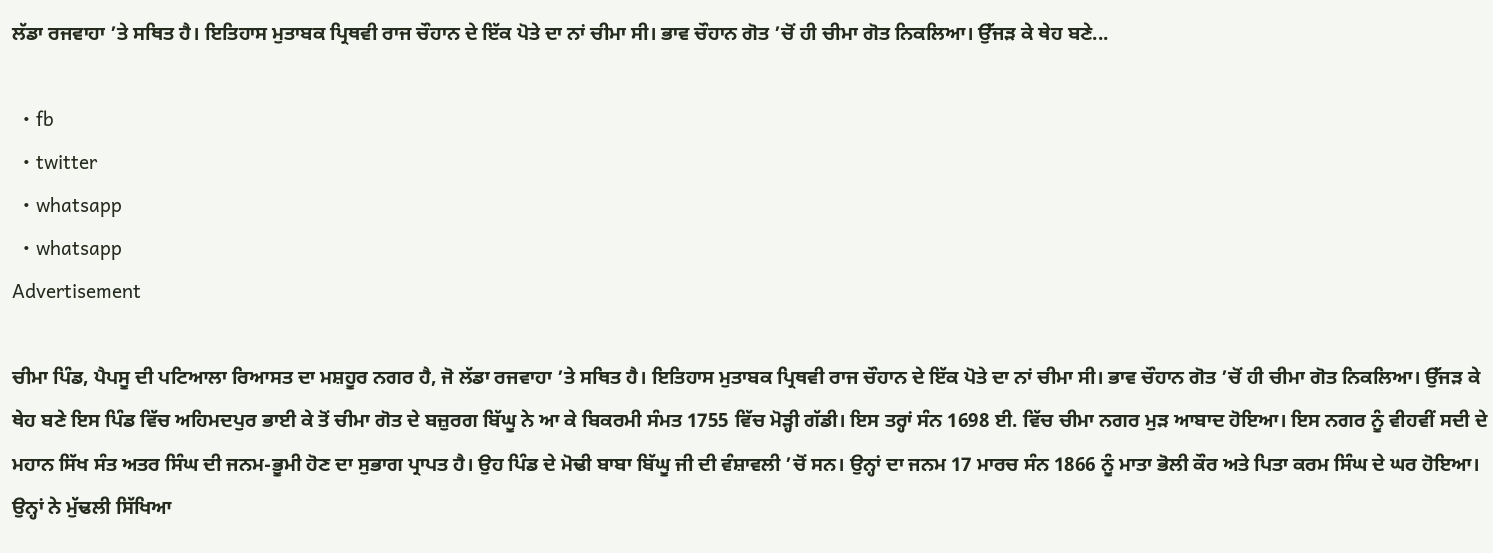ਲੱਡਾ ਰਜਵਾਹਾ ’ਤੇ ਸਥਿਤ ਹੈ। ਇਤਿਹਾਸ ਮੁਤਾਬਕ ਪ੍ਰਿਥਵੀ ਰਾਜ ਚੌਹਾਨ ਦੇ ਇੱਕ ਪੋਤੇ ਦਾ ਨਾਂ ਚੀਮਾ ਸੀ। ਭਾਵ ਚੌਹਾਨ ਗੋਤ ’ਚੋਂ ਹੀ ਚੀਮਾ ਗੋਤ ਨਿਕਲਿਆ। ਉੱਜੜ ਕੇ ਥੇਹ ਬਣੇ...

  • fb
  • twitter
  • whatsapp
  • whatsapp
Advertisement

ਚੀਮਾ ਪਿੰਡ, ਪੈਪਸੂ ਦੀ ਪਟਿਆਲਾ ਰਿਆਸਤ ਦਾ ਮਸ਼ਹੂਰ ਨਗਰ ਹੈ, ਜੋ ਲੱਡਾ ਰਜਵਾਹਾ ’ਤੇ ਸਥਿਤ ਹੈ। ਇਤਿਹਾਸ ਮੁਤਾਬਕ ਪ੍ਰਿਥਵੀ ਰਾਜ ਚੌਹਾਨ ਦੇ ਇੱਕ ਪੋਤੇ ਦਾ ਨਾਂ ਚੀਮਾ ਸੀ। ਭਾਵ ਚੌਹਾਨ ਗੋਤ ’ਚੋਂ ਹੀ ਚੀਮਾ ਗੋਤ ਨਿਕਲਿਆ। ਉੱਜੜ ਕੇ ਥੇਹ ਬਣੇ ਇਸ ਪਿੰਡ ਵਿੱਚ ਅਹਿਮਦਪੁਰ ਭਾਈ ਕੇ ਤੋਂ ਚੀਮਾ ਗੋਤ ਦੇ ਬਜ਼ੁਰਗ ਬਿੱਘੂ ਨੇ ਆ ਕੇ ਬਿਕਰਮੀ ਸੰਮਤ 1755 ਵਿੱਚ ਮੋੜ੍ਹੀ ਗੱਡੀ। ਇਸ ਤਰ੍ਹਾਂ ਸੰਨ 1698 ਈ. ਵਿੱਚ ਚੀਮਾ ਨਗਰ ਮੁੜ ਆਬਾਦ ਹੋਇਆ। ਇਸ ਨਗਰ ਨੂੰ ਵੀਹਵੀਂ ਸਦੀ ਦੇ ਮਹਾਨ ਸਿੱਖ ਸੰਤ ਅਤਰ ਸਿੰਘ ਦੀ ਜਨਮ-ਭੂਮੀ ਹੋਣ ਦਾ ਸੁਭਾਗ ਪ੍ਰਾਪਤ ਹੈ। ਉਹ ਪਿੰਡ ਦੇ ਮੋਢੀ ਬਾਬਾ ਬਿੱਘੂ ਜੀ ਦੀ ਵੰਸ਼ਾਵਲੀ ’ਚੋਂ ਸਨ। ਉਨ੍ਹਾਂ ਦਾ ਜਨਮ 17 ਮਾਰਚ ਸੰਨ 1866 ਨੂੰ ਮਾਤਾ ਭੋਲੀ ਕੌਰ ਅਤੇ ਪਿਤਾ ਕਰਮ ਸਿੰਘ ਦੇ ਘਰ ਹੋਇਆ। ਉਨ੍ਹਾਂ ਨੇ ਮੁੱਢਲੀ ਸਿੱਖਿਆ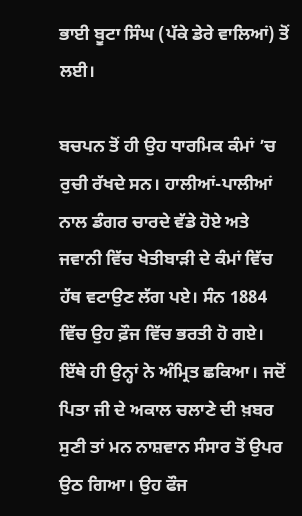ਭਾਈ ਬੂਟਾ ਸਿੰਘ (ਪੱਕੇ ਡੇਰੇ ਵਾਲਿਆਂ) ਤੋਂ ਲਈ।

ਬਚਪਨ ਤੋਂ ਹੀ ਉਹ ਧਾਰਮਿਕ ਕੰਮਾਂ ’ਚ ਰੁਚੀ ਰੱਖਦੇ ਸਨ। ਹਾਲੀਆਂ-ਪਾਲੀਆਂ ਨਾਲ ਡੰਗਰ ਚਾਰਦੇ ਵੱਡੇ ਹੋਏ ਅਤੇ ਜਵਾਨੀ ਵਿੱਚ ਖੇਤੀਬਾੜੀ ਦੇ ਕੰਮਾਂ ਵਿੱਚ ਹੱਥ ਵਟਾਉਣ ਲੱਗ ਪਏ। ਸੰਨ 1884 ਵਿੱਚ ਉਹ ਫ਼ੌਜ ਵਿੱਚ ਭਰਤੀ ਹੋ ਗਏ। ਇੱਥੇ ਹੀ ਉਨ੍ਹਾਂ ਨੇ ਅੰਮ੍ਰਿਤ ਛਕਿਆ। ਜਦੋਂ ਪਿਤਾ ਜੀ ਦੇ ਅਕਾਲ ਚਲਾਣੇ ਦੀ ਖ਼ਬਰ ਸੁਣੀ ਤਾਂ ਮਨ ਨਾਸ਼ਵਾਨ ਸੰਸਾਰ ਤੋਂ ਉਪਰ ਉਠ ਗਿਆ। ਉਹ ਫੌਜ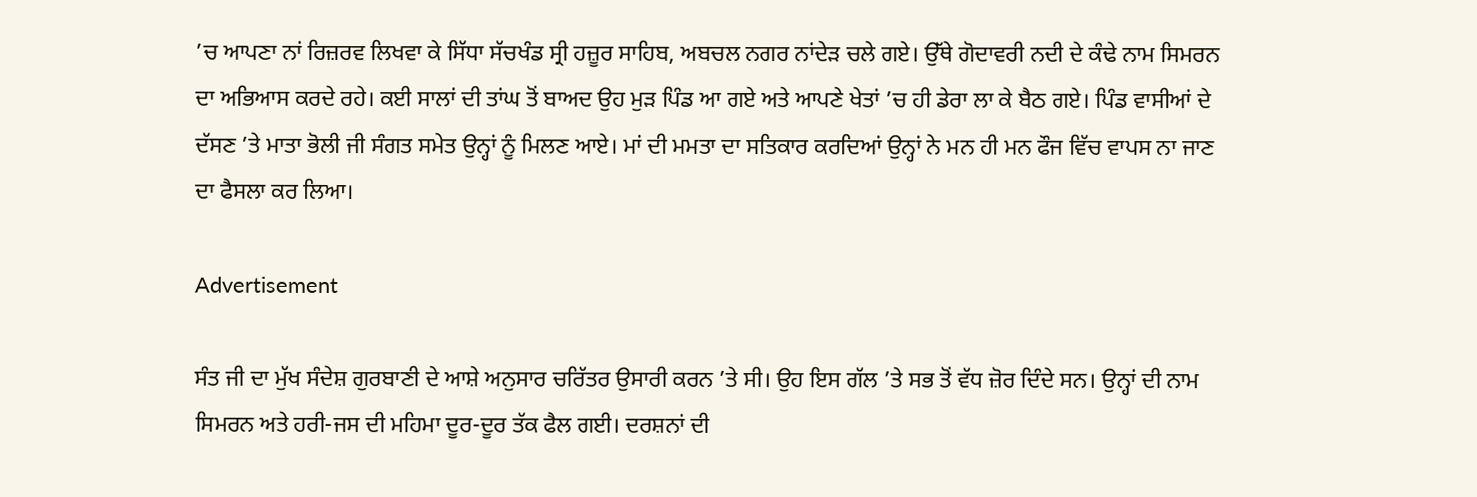’ਚ ਆਪਣਾ ਨਾਂ ਰਿਜ਼ਰਵ ਲਿਖਵਾ ਕੇ ਸਿੱਧਾ ਸੱਚਖੰਡ ਸ੍ਰੀ ਹਜ਼ੂਰ ਸਾਹਿਬ, ਅਬਚਲ ਨਗਰ ਨਾਂਦੇੜ ਚਲੇ ਗਏ। ਉੱਥੇ ਗੋਦਾਵਰੀ ਨਦੀ ਦੇ ਕੰਢੇ ਨਾਮ ਸਿਮਰਨ ਦਾ ਅਭਿਆਸ ਕਰਦੇ ਰਹੇ। ਕਈ ਸਾਲਾਂ ਦੀ ਤਾਂਘ ਤੋਂ ਬਾਅਦ ਉਹ ਮੁੜ ਪਿੰਡ ਆ ਗਏ ਅਤੇ ਆਪਣੇ ਖੇਤਾਂ ’ਚ ਹੀ ਡੇਰਾ ਲਾ ਕੇ ਬੈਠ ਗਏ। ਪਿੰਡ ਵਾਸੀਆਂ ਦੇ ਦੱਸਣ ’ਤੇ ਮਾਤਾ ਭੋਲੀ ਜੀ ਸੰਗਤ ਸਮੇਤ ਉਨ੍ਹਾਂ ਨੂੰ ਮਿਲਣ ਆਏ। ਮਾਂ ਦੀ ਮਮਤਾ ਦਾ ਸਤਿਕਾਰ ਕਰਦਿਆਂ ਉਨ੍ਹਾਂ ਨੇ ਮਨ ਹੀ ਮਨ ਫੌਜ ਵਿੱਚ ਵਾਪਸ ਨਾ ਜਾਣ ਦਾ ਫੈਸਲਾ ਕਰ ਲਿਆ।

Advertisement

ਸੰਤ ਜੀ ਦਾ ਮੁੱਖ ਸੰਦੇਸ਼ ਗੁਰਬਾਣੀ ਦੇ ਆਸ਼ੇ ਅਨੁਸਾਰ ਚਰਿੱਤਰ ਉਸਾਰੀ ਕਰਨ ’ਤੇ ਸੀ। ਉਹ ਇਸ ਗੱਲ ’ਤੇ ਸਭ ਤੋਂ ਵੱਧ ਜ਼ੋਰ ਦਿੰਦੇ ਸਨ। ਉਨ੍ਹਾਂ ਦੀ ਨਾਮ ਸਿਮਰਨ ਅਤੇ ਹਰੀ-ਜਸ ਦੀ ਮਹਿਮਾ ਦੂਰ-ਦੂਰ ਤੱਕ ਫੈਲ ਗਈ। ਦਰਸ਼ਨਾਂ ਦੀ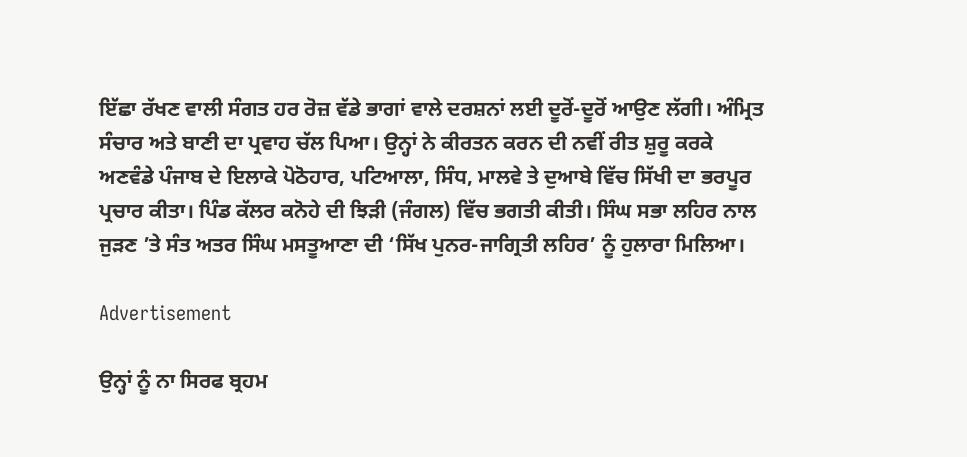ਇੱਛਾ ਰੱਖਣ ਵਾਲੀ ਸੰਗਤ ਹਰ ਰੋਜ਼ ਵੱਡੇ ਭਾਗਾਂ ਵਾਲੇ ਦਰਸ਼ਨਾਂ ਲਈ ਦੂਰੋਂ-ਦੂਰੋਂ ਆਉਣ ਲੱਗੀ। ਅੰਮ੍ਰਿਤ ਸੰਚਾਰ ਅਤੇ ਬਾਣੀ ਦਾ ਪ੍ਰਵਾਹ ਚੱਲ ਪਿਆ। ਉਨ੍ਹਾਂ ਨੇ ਕੀਰਤਨ ਕਰਨ ਦੀ ਨਵੀਂ ਰੀਤ ਸ਼ੁਰੂ ਕਰਕੇ ਅਣਵੰਡੇ ਪੰਜਾਬ ਦੇ ਇਲਾਕੇ ਪੋਠੋਹਾਰ, ਪਟਿਆਲਾ, ਸਿੰਧ, ਮਾਲਵੇ ਤੇ ਦੁਆਬੇ ਵਿੱਚ ਸਿੱਖੀ ਦਾ ਭਰਪੂਰ ਪ੍ਰਚਾਰ ਕੀਤਾ। ਪਿੰਡ ਕੱਲਰ ਕਨੋਹੇ ਦੀ ਝਿੜੀ (ਜੰਗਲ) ਵਿੱਚ ਭਗਤੀ ਕੀਤੀ। ਸਿੰਘ ਸਭਾ ਲਹਿਰ ਨਾਲ ਜੁੜਣ ’ਤੇ ਸੰਤ ਅਤਰ ਸਿੰਘ ਮਸਤੂਆਣਾ ਦੀ ‘ਸਿੱਖ ਪੁਨਰ-ਜਾਗ੍ਰਿਤੀ ਲਹਿਰ’ ਨੂੰ ਹੁਲਾਰਾ ਮਿਲਿਆ।

Advertisement

ਉਨ੍ਹਾਂ ਨੂੰ ਨਾ ਸਿਰਫ ਬ੍ਰਹਮ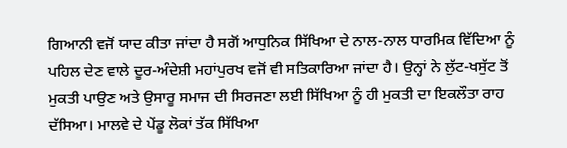ਗਿਆਨੀ ਵਜੋਂ ਯਾਦ ਕੀਤਾ ਜਾਂਦਾ ਹੈ ਸਗੋਂ ਆਧੁਨਿਕ ਸਿੱਖਿਆ ਦੇ ਨਾਲ-ਨਾਲ ਧਾਰਮਿਕ ਵਿੱਦਿਆ ਨੂੰ ਪਹਿਲ ਦੇਣ ਵਾਲੇ ਦੂਰ-ਅੰਦੇਸ਼ੀ ਮਹਾਂਪੁਰਖ ਵਜੋਂ ਵੀ ਸਤਿਕਾਰਿਆ ਜਾਂਦਾ ਹੈ। ਉਨ੍ਹਾਂ ਨੇ ਲੁੱਟ-ਖਸੁੱਟ ਤੋਂ ਮੁਕਤੀ ਪਾਉਣ ਅਤੇ ਉਸਾਰੂ ਸਮਾਜ ਦੀ ਸਿਰਜਣਾ ਲਈ ਸਿੱਖਿਆ ਨੂੰ ਹੀ ਮੁਕਤੀ ਦਾ ਇਕਲੌਤਾ ਰਾਹ ਦੱਸਿਆ। ਮਾਲਵੇ ਦੇ ਪੇਂਡੂ ਲੋਕਾਂ ਤੱਕ ਸਿੱਖਿਆ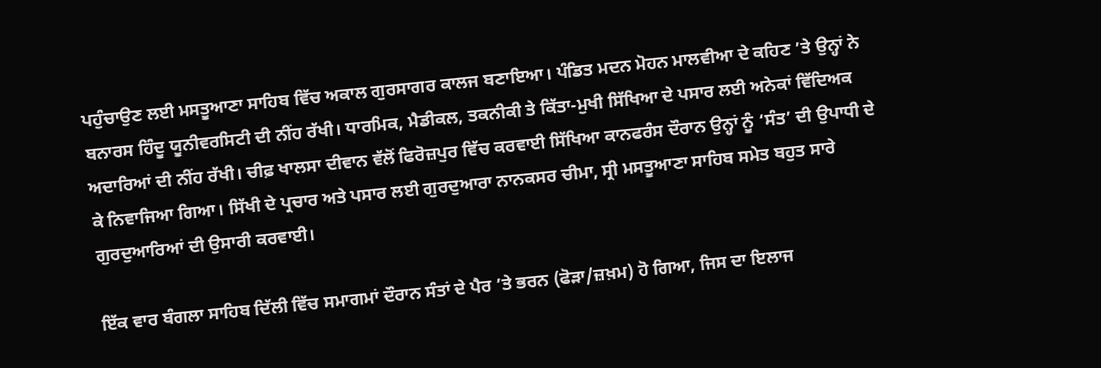ਪਹੁੰਚਾਉਣ ਲਈ ਮਸਤੂਆਣਾ ਸਾਹਿਬ ਵਿੱਚ ਅਕਾਲ ਗੁਰਸਾਗਰ ਕਾਲਜ ਬਣਾਇਆ। ਪੰਡਿਤ ਮਦਨ ਮੋਹਨ ਮਾਲਵੀਆ ਦੇ ਕਹਿਣ ’ਤੇ ਉਨ੍ਹਾਂ ਨੇ ਬਨਾਰਸ ਹਿੰਦੂ ਯੂਨੀਵਰਸਿਟੀ ਦੀ ਨੀਂਹ ਰੱਖੀ। ਧਾਰਮਿਕ, ਮੈਡੀਕਲ, ਤਕਨੀਕੀ ਤੇ ਕਿੱਤਾ-ਮੁਖੀ ਸਿੱਖਿਆ ਦੇ ਪਸਾਰ ਲਈ ਅਨੇਕਾਂ ਵਿੱਦਿਅਕ ਅਦਾਰਿਆਂ ਦੀ ਨੀਂਹ ਰੱਖੀ। ਚੀਫ਼ ਖਾਲਸਾ ਦੀਵਾਨ ਵੱਲੋਂ ਫਿਰੋਜ਼ਪੁਰ ਵਿੱਚ ਕਰਵਾਈ ਸਿੱਖਿਆ ਕਾਨਫਰੰਸ ਦੌਰਾਨ ਉਨ੍ਹਾਂ ਨੂੰ ‘ਸੰਤ’ ਦੀ ਉਪਾਧੀ ਦੇ ਕੇ ਨਿਵਾਜਿਆ ਗਿਆ। ਸਿੱਖੀ ਦੇ ਪ੍ਰਚਾਰ ਅਤੇ ਪਸਾਰ ਲਈ ਗੁਰਦੁਆਰਾ ਨਾਨਕਸਰ ਚੀਮਾ, ਸ੍ਰੀ ਮਸਤੂਆਣਾ ਸਾਹਿਬ ਸਮੇਤ ਬਹੁਤ ਸਾਰੇ ਗੁਰਦੁਆਰਿਆਂ ਦੀ ਉਸਾਰੀ ਕਰਵਾਈ।

ਇੱਕ ਵਾਰ ਬੰਗਲਾ ਸਾਹਿਬ ਦਿੱਲੀ ਵਿੱਚ ਸਮਾਗਮਾਂ ਦੌਰਾਨ ਸੰਤਾਂ ਦੇ ਪੈਰ ’ਤੇ ਭਰਨ (ਫੋੜਾ/ਜ਼ਖ਼ਮ) ਹੋ ਗਿਆ, ਜਿਸ ਦਾ ਇਲਾਜ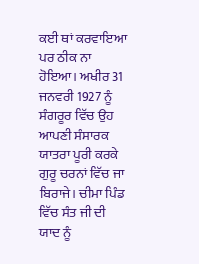ਕਈ ਥਾਂ ਕਰਵਾਇਆ ਪਰ ਠੀਕ ਨਾ ਹੋਇਆ। ਅਖੀਰ 31 ਜਨਵਰੀ 1927 ਨੂੰ ਸੰਗਰੂਰ ਵਿੱਚ ਉਹ ਆਪਣੀ ਸੰਸਾਰਕ ਯਾਤਰਾ ਪੂਰੀ ਕਰਕੇ ਗੁਰੂ ਚਰਨਾਂ ਵਿੱਚ ਜਾ ਬਿਰਾਜੇ। ਚੀਮਾ ਪਿੰਡ ਵਿੱਚ ਸੰਤ ਜੀ ਦੀ ਯਾਦ ਨੂੰ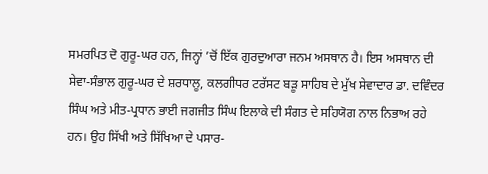ਸਮਰਪਿਤ ਦੋ ਗੁਰੂ-ਘਰ ਹਨ, ਜਿਨ੍ਹਾਂ ’ਚੋਂ ਇੱਕ ਗੁਰਦੁਆਰਾ ਜਨਮ ਅਸਥਾਨ ਹੈ। ਇਸ ਅਸਥਾਨ ਦੀ ਸੇਵਾ-ਸੰਭਾਲ ਗੁਰੂ-ਘਰ ਦੇ ਸ਼ਰਧਾਲੂ, ਕਲਗੀਧਰ ਟਰੱਸਟ ਬੜੂ ਸਾਹਿਬ ਦੇ ਮੁੱਖ ਸੇਵਾਦਾਰ ਡਾ. ਦਵਿੰਦਰ ਸਿੰਘ ਅਤੇ ਮੀਤ-ਪ੍ਰਧਾਨ ਭਾਈ ਜਗਜੀਤ ਸਿੰਘ ਇਲਾਕੇ ਦੀ ਸੰਗਤ ਦੇ ਸਹਿਯੋਗ ਨਾਲ ਨਿਭਾਅ ਰਹੇ ਹਨ। ਉਹ ਸਿੱਖੀ ਅਤੇ ਸਿੱਖਿਆ ਦੇ ਪਸਾਰ-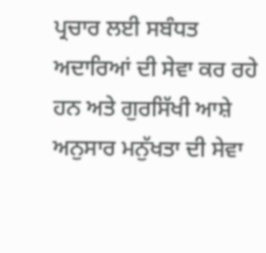ਪ੍ਰਚਾਰ ਲਈ ਸਬੰਧਤ ਅਦਾਰਿਆਂ ਦੀ ਸੇਵਾ ਕਰ ਰਹੇ ਹਨ ਅਤੇ ਗੁਰਸਿੱਖੀ ਆਸ਼ੇ ਅਨੁਸਾਰ ਮਨੁੱਖਤਾ ਦੀ ਸੇਵਾ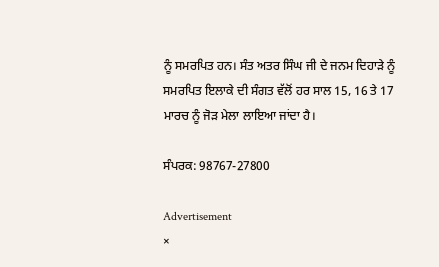ਨੂੰ ਸਮਰਪਿਤ ਹਨ। ਸੰਤ ਅਤਰ ਸਿੰਘ ਜੀ ਦੇ ਜਨਮ ਦਿਹਾੜੇ ਨੂੰ ਸਮਰਪਿਤ ਇਲਾਕੇ ਦੀ ਸੰਗਤ ਵੱਲੋਂ ਹਰ ਸਾਲ 15, 16 ਤੇ 17 ਮਾਰਚ ਨੂੰ ਜੋੜ ਮੇਲਾ ਲਾਇਆ ਜਾਂਦਾ ਹੈ।

ਸੰਪਰਕ: 98767-27800

Advertisement
×